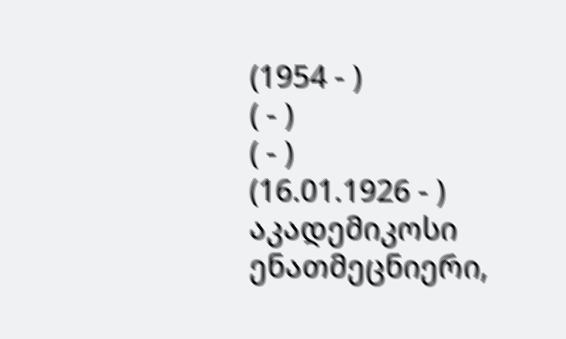(1954 - )
( - )
( - )
(16.01.1926 - )
აკადემიკოსი
ენათმეცნიერი,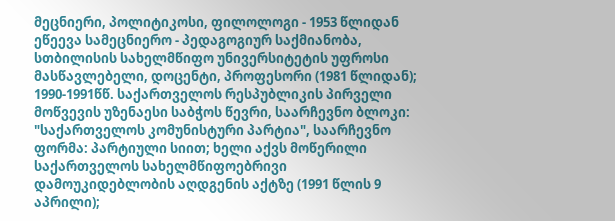მეცნიერი, პოლიტიკოსი, ფილოლოგი - 1953 წლიდან ეწეევა სამეცნიერო - პედაგოგიურ საქმიანობა, სთბილისის სახელმწიფო უნივერსიტეტის უფროსი მასწავლებელი, დოცენტი, პროფესორი (1981 წლიდან); 1990-1991წწ. საქართველოს რესპუბლიკის პირველი მოწვევის უზენაესი საბჭოს წევრი, საარჩევნო ბლოკი: "საქართველოს კომუნისტური პარტია", საარჩევნო ფორმა: პარტიული სიით; ხელი აქვს მოწერილი საქართველოს სახელმწიფოებრივი დამოუკიდებლობის აღდგენის აქტზე (1991 წლის 9 აპრილი);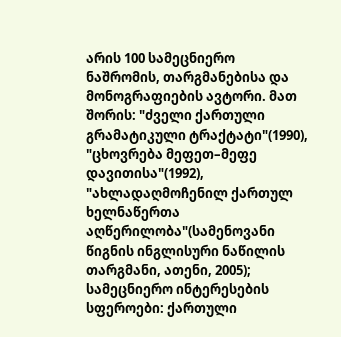არის 100 სამეცნიერო ნაშრომის, თარგმანებისა და მონოგრაფიების ავტორი. მათ შორის: "ძველი ქართული გრამატიკული ტრაქტატი"(1990), "ცხოვრება მეფეთ–მეფე დავითისა"(1992), "ახლადაღმოჩენილ ქართულ ხელნაწერთა აღწერილობა"(სამენოვანი წიგნის ინგლისური ნაწილის თარგმანი, ათენი, 2005); სამეცნიერო ინტერესების სფეროები: ქართული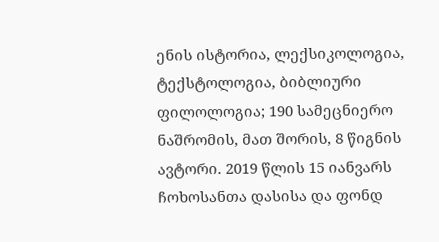ენის ისტორია, ლექსიკოლოგია, ტექსტოლოგია, ბიბლიური ფილოლოგია; 190 სამეცნიერო ნაშრომის, მათ შორის, 8 წიგნის ავტორი. 2019 წლის 15 იანვარს ჩოხოსანთა დასისა და ფონდ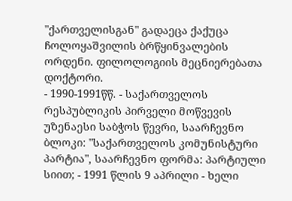"ქართველისგან" გადაეცა ქაქუცა ჩოლოყაშვილის ბრწყინვალების ორდენი. ფილოლოგიის მეცნიერებათა დოქტორი.
- 1990-1991წწ. - საქართველოს რესპუბლიკის პირველი მოწვევის უზენაესი საბჭოს წევრი, საარჩევნო ბლოკი: "საქართველოს კომუნისტური პარტია", საარჩევნო ფორმა: პარტიული სიით; - 1991 წლის 9 აპრილი - ხელი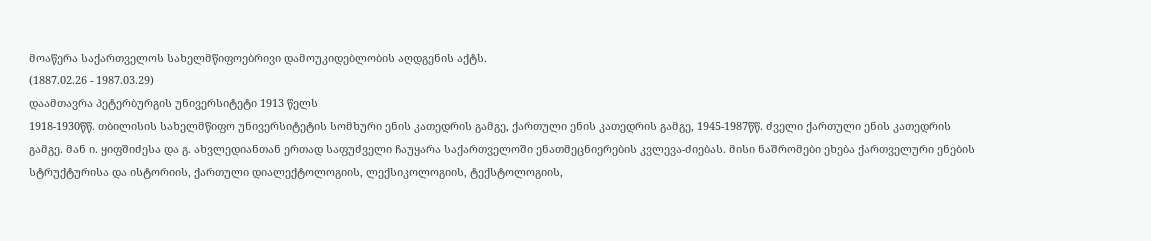მოაწერა საქართველოს სახელმწიფოებრივი დამოუკიდებლობის აღდგენის აქტს.
(1887.02.26 - 1987.03.29)
დაამთავრა პეტერბურგის უნივერსიტეტი 1913 წელს
1918-1930წწ. თბილისის სახელმწიფო უნივერსიტეტის სომხური ენის კათედრის გამგე, ქართული ენის კათედრის გამგე, 1945-1987წწ. ძველი ქართული ენის კათედრის გამგე. მან ი. ყიფშიძესა და გ. ახვლედიანთან ერთად საფუძველი ჩაუყარა საქართველოში ენათმეცნიერების კვლევა-ძიებას. მისი ნაშრომები ეხება ქართველური ენების სტრუქტურისა და ისტორიის, ქართული დიალექტოლოგიის, ლექსიკოლოგიის, ტექსტოლოგიის,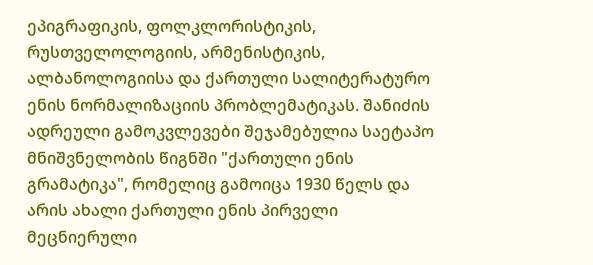ეპიგრაფიკის, ფოლკლორისტიკის, რუსთველოლოგიის, არმენისტიკის, ალბანოლოგიისა და ქართული სალიტერატურო ენის ნორმალიზაციის პრობლემატიკას. შანიძის ადრეული გამოკვლევები შეჯამებულია საეტაპო მნიშვნელობის წიგნში "ქართული ენის გრამატიკა", რომელიც გამოიცა 1930 წელს და არის ახალი ქართული ენის პირველი მეცნიერული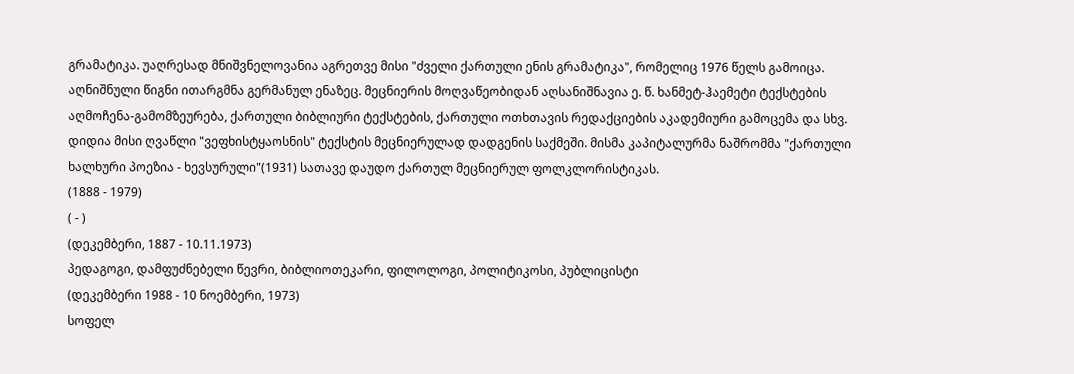გრამატიკა. უაღრესად მნიშვნელოვანია აგრეთვე მისი "ძველი ქართული ენის გრამატიკა", რომელიც 1976 წელს გამოიცა. აღნიშნული წიგნი ითარგმნა გერმანულ ენაზეც. მეცნიერის მოღვაწეობიდან აღსანიშნავია ე. წ. ხანმეტ-ჰაემეტი ტექსტების აღმოჩენა-გამომზეურება, ქართული ბიბლიური ტექსტების, ქართული ოთხთავის რედაქციების აკადემიური გამოცემა და სხვ. დიდია მისი ღვაწლი "ვეფხისტყაოსნის" ტექსტის მეცნიერულად დადგენის საქმეში. მისმა კაპიტალურმა ნაშრომმა "ქართული ხალხური პოეზია - ხევსურული"(1931) სათავე დაუდო ქართულ მეცნიერულ ფოლკლორისტიკას.
(1888 - 1979)
( - )
(დეკემბერი, 1887 - 10.11.1973)
პედაგოგი, დამფუძნებელი წევრი, ბიბლიოთეკარი, ფილოლოგი, პოლიტიკოსი, პუბლიცისტი
(დეკემბერი 1988 - 10 ნოემბერი, 1973)
სოფელ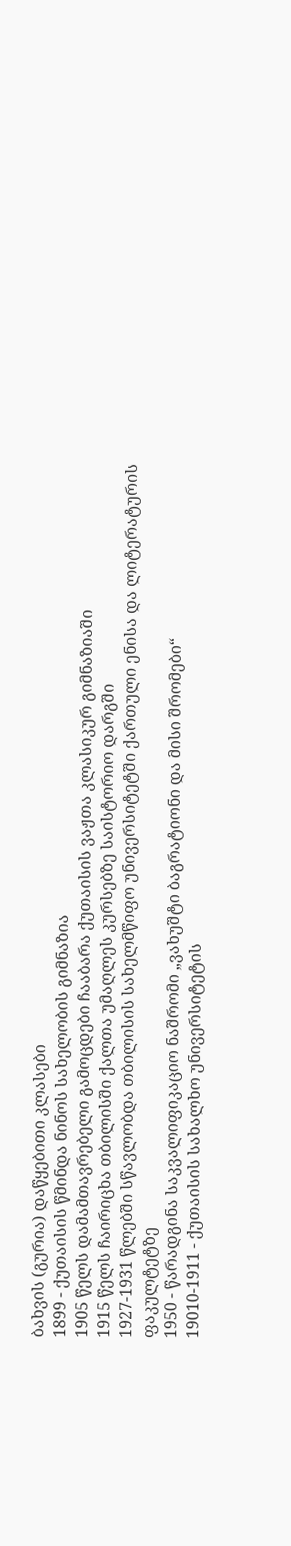ბახვის (გურია) დაწყებითი კლასები
1899 - ქუთაისის წმინდა ნინოს სახელობის გიმნაზია
1905 წელს დამამთავრებელი გამოცდები ჩააბარა ქუთაისის ვაჟთა კლასიკურ გიმნაზიაში
1915 წელს ჩაირიცხა თბილისში ქალთა უმაღლეს კურსებზე საისტორიო დარგში
1927-1931 წლებში სწავლობდა თბილისის სახელმწიფო უნივერსიტეტში ქართული ენისა და ლიტერატურის ფაკულტეტზე
1950 - წარადგინა საკვალიფიკაციო ნაშრომი „ვახუშტი ბაგრატიონი და მისი შრომები“
19010-1911 - ქუთაისის სახალხო უნივერსიტეტის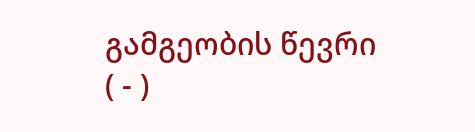გამგეობის წევრი
( - )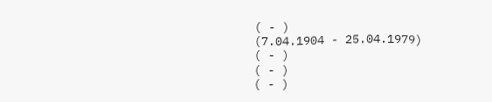( - )
(7.04.1904 - 25.04.1979)
( - )
( - )
( - )